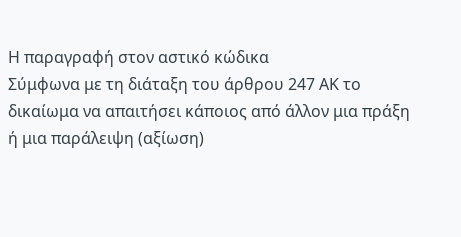Η παραγραφή στον αστικό κώδικα
Σύμφωνα με τη διάταξη του άρθρου 247 ΑΚ το δικαίωμα να απαιτήσει κάποιος από άλλον μια πράξη ή μια παράλειψη (αξίωση)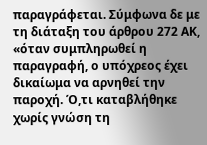παραγράφεται. Σύμφωνα δε με τη διάταξη του άρθρου 272 ΑΚ, «όταν συμπληρωθεί η παραγραφή, ο υπόχρεος έχει δικαίωμα να αρνηθεί την παροχή. Ό,τι καταβλήθηκε χωρίς γνώση τη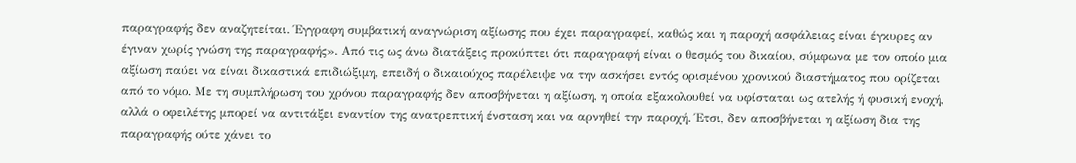παραγραφής δεν αναζητείται. Έγγραφη συμβατική αναγνώριση αξίωσης που έχει παραγραφεί, καθώς και η παροχή ασφάλειας είναι έγκυρες αν έγιναν χωρίς γνώση της παραγραφής». Από τις ως άνω διατάξεις προκύπτει ότι παραγραφή είναι ο θεσμός του δικαίου, σύμφωνα με τον οποίο μια αξίωση παύει να είναι δικαστικά επιδιώξιμη, επειδή ο δικαιούχος παρέλειψε να την ασκήσει εντός ορισμένου χρονικού διαστήματος που ορίζεται από το νόμο. Με τη συμπλήρωση του χρόνου παραγραφής δεν αποσβήνεται η αξίωση, η οποία εξακολουθεί να υφίσταται ως ατελής ή φυσική ενοχή, αλλά ο οφειλέτης μπορεί να αντιτάξει εναντίον της ανατρεπτική ένσταση και να αρνηθεί την παροχή. Έτσι, δεν αποσβήνεται η αξίωση δια της παραγραφής ούτε χάνει το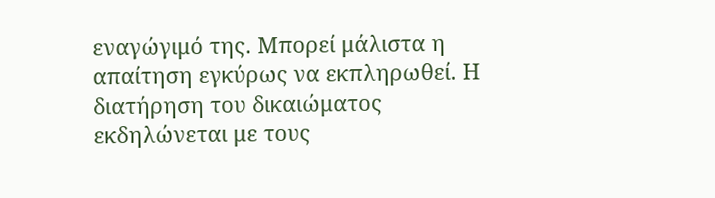εναγώγιμό της. Μπορεί μάλιστα η απαίτηση εγκύρως να εκπληρωθεί. Η διατήρηση του δικαιώματος εκδηλώνεται με τους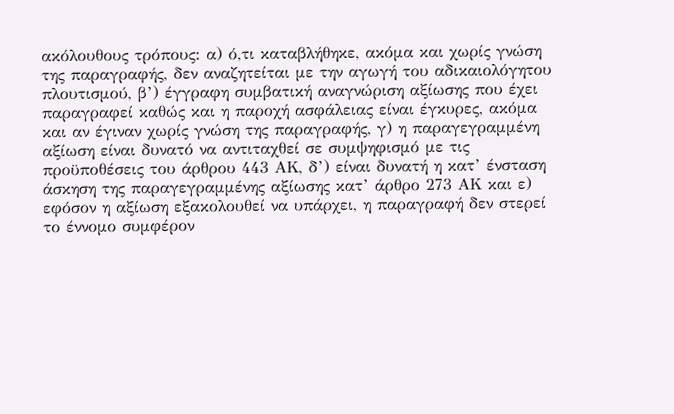ακόλουθους τρόπους: α) ό,τι καταβλήθηκε, ακόμα και χωρίς γνώση της παραγραφής, δεν αναζητείται με την αγωγή του αδικαιολόγητου πλουτισμού, β’) έγγραφη συμβατική αναγνώριση αξίωσης που έχει παραγραφεί καθώς και η παροχή ασφάλειας είναι έγκυρες, ακόμα και αν έγιναν χωρίς γνώση της παραγραφής, γ) η παραγεγραμμένη αξίωση είναι δυνατό να αντιταχθεί σε συμψηφισμό με τις προϋποθέσεις του άρθρου 443 ΑΚ, δ’) είναι δυνατή η κατ’ ένσταση άσκηση της παραγεγραμμένης αξίωσης κατ’ άρθρο 273 ΑΚ και ε) εφόσον η αξίωση εξακολουθεί να υπάρχει, η παραγραφή δεν στερεί το έννομο συμφέρον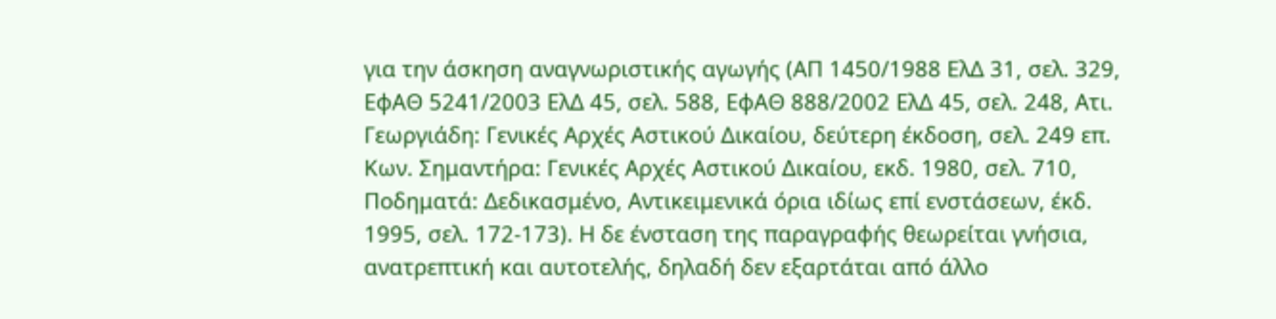για την άσκηση αναγνωριστικής αγωγής (ΑΠ 1450/1988 ΕλΔ 31, σελ. 329, ΕφΑΘ 5241/2003 ΕλΔ 45, σελ. 588, ΕφΑΘ 888/2002 ΕλΔ 45, σελ. 248, Ατι. Γεωργιάδη: Γενικές Αρχές Αστικού Δικαίου, δεύτερη έκδοση, σελ. 249 επ. Κων. Σημαντήρα: Γενικές Αρχές Αστικού Δικαίου, εκδ. 1980, σελ. 710, Ποδηματά: Δεδικασμένο, Αντικειμενικά όρια ιδίως επί ενστάσεων, έκδ. 1995, σελ. 172-173). Η δε ένσταση της παραγραφής θεωρείται γνήσια, ανατρεπτική και αυτοτελής, δηλαδή δεν εξαρτάται από άλλο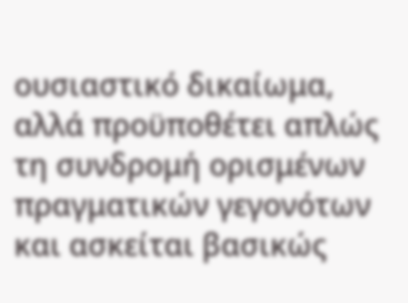ουσιαστικό δικαίωμα, αλλά προϋποθέτει απλώς τη συνδρομή ορισμένων πραγματικών γεγονότων και ασκείται βασικώς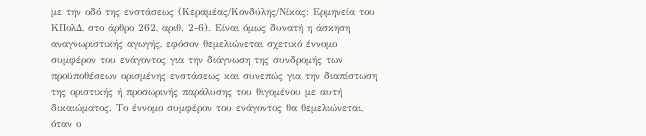με την οδό της ενστάσεως (Κεραμέας/Κονδύλης/Νίκας: Ερμηνεία του ΚΠολΔ, στο άρθρο 262, αριθ. 2-6). Είναι όμως δυνατή η άσκηση αναγνωριστικής αγωγής, εφόσον θεμελιώνεται σχετικό έννομο συμφέρον του ενάγοντος για την διάγνωση της συνδρομής των προϋποθέσεων ορισμένης ενστάσεως και συνεπώς για την διαπίστωση της οριστικής ή προσωρινής παράλυσης του θιγομένου με αυτή δικαιώματος. Το έννομο συμφέρον του ενάγοντος θα θεμελιώνεται, όταν ο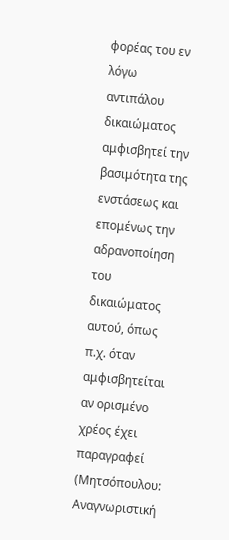φορέας του εν λόγω αντιπάλου δικαιώματος αμφισβητεί την βασιμότητα της ενστάσεως και επομένως την αδρανοποίηση του δικαιώματος αυτού, όπως π.χ. όταν αμφισβητείται αν ορισμένο χρέος έχει παραγραφεί (Μητσόπουλου: Αναγνωριστική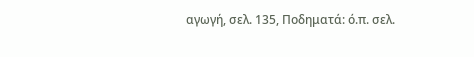αγωγή, σελ. 135, Ποδηματά: ό.π. σελ.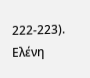222-223).
Ελένη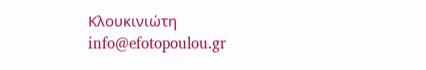Κλουκινιώτη
info@efotopoulou.gr